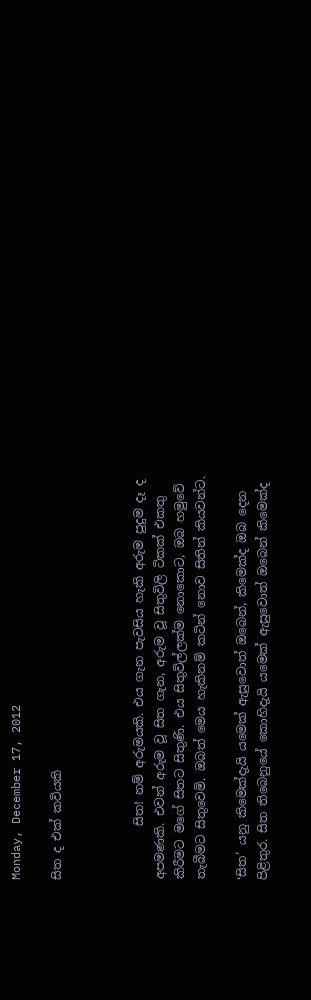Monday, December 17, 2012

සිත ද එක් කවියකි



         සිත! නම් අරුමයකි. එය ගැන පැවසිය හැකි අරුම පුදුම දෑ ද අපමණකි. එවන් අරුම වූ සිත ගැන, අරුම වූ සිතුවිලි ටිකක් එකතු කිරීමට මගේ සිතට සිතුණි. එය සිතුවිල්ලක්ම නොකොට, ඔබ හමුවේ තැබීමට සිතුවෙමි. ඔබත් මෙය හැකිනම් කටින් නොව සිතින් කියවන්ට.

‘සිත’ යනු කිමෙක්දැයි යමෙක් ඇසුවොත් ඔබෙන්, කිමෙක්ද ඔබ දෙන පිළිතුර. සිත තිබෙනුයේ කොහිදැයි යමෙක් ඇසුවොත් ඔබෙන් කිමෙක්ද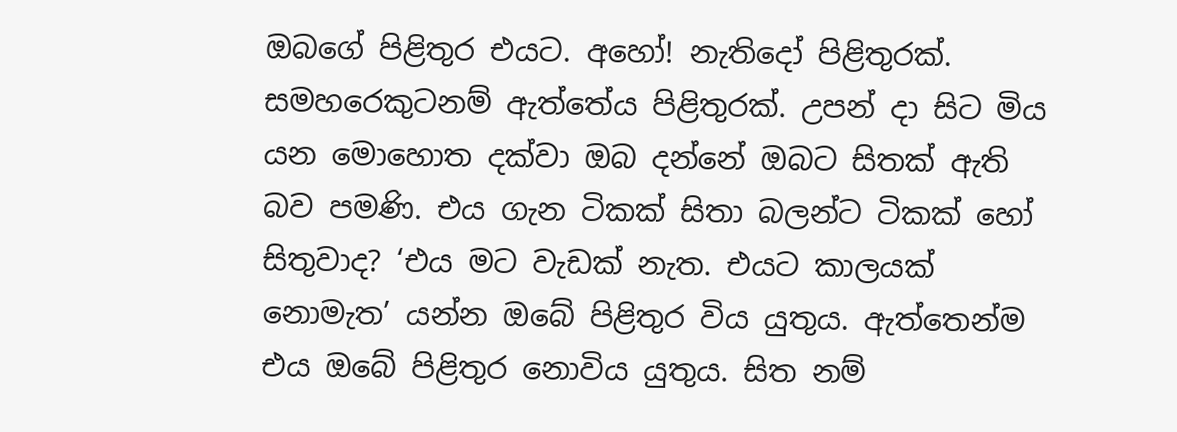ඔබගේ පිළිතුර එයට. අහෝ! නැතිදෝ පිළිතුරක්. සමහරෙකුටනම් ඇත්තේය පිළිතුරක්. උපන් දා සිට මිය යන මොහොත දක්වා ඔබ දන්නේ ඔබට සිතක් ඇති බව පමණි. එය ගැන ටිකක් සිතා බලන්ට ටිකක් හෝ සිතුවාද? ‘එය මට වැඩක් නැත. එයට කාලයක් නොමැත’ යන්න ඔබේ පිළිතුර විය යුතුය. ඇත්තෙන්ම එය ඔබේ පිළිතුර නොවිය යුතුය. සිත නම්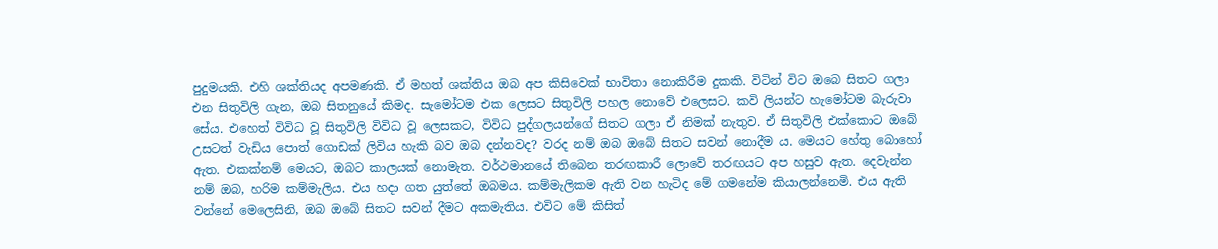පුදුමයකි. එහි ශක්තියද අපමණකි. ඒ මහත් ශක්තිය ඔබ අප කිසිවෙක් භාවිතා නොකිරීම දුකකි. විටින් විට ඔබෙ සිතට ගලා එන සිතුවිලි ගැන, ඔබ සිතනුයේ කිමද. සැමෝටම එක ලෙසට සිතුවිලි පහල නොවේ එලෙසට. කවි ලියන්ට හැමෝටම බැරුවා  සේය. එහෙත් විවිධ වූ සිතුවිලි විවිධ වූ ලෙසකට, විවිධ පුද්ගලයන්ගේ සිතට ගලා ඒ නිමක් නැතුව. ඒ සිතුවිලි එක්කොට ඔබේ උසටත් වැඩිය පොත් ගොඩක් ලිවිය හැකි බව ඔබ දන්නවද? වරද නම් ඔබ ඔබේ සිතට සවන් නොදීම ය. මෙයට හේතු බොහෝ ඇත. එකක්නම් මෙයට, ඔබට කාලයක් නොමැත. වර්ථමානයේ තිබෙන තරඟකාරී ලොවේ තරඟයට අප හසුව ඇත. දෙවැන්න නම් ඔබ, හරිම කම්මැලිය. එය හදා ගත යුත්තේ ඔබමය. කම්මැලිකම ඇති වන හැටිද මේ ගමනේම කියාලන්නෙමි. එය ඇති වන්නේ මෙලෙසිනි, ඔබ ඔබේ සිතට සවන් දීමට අකමැතිය. එවිට මේ කිසිත්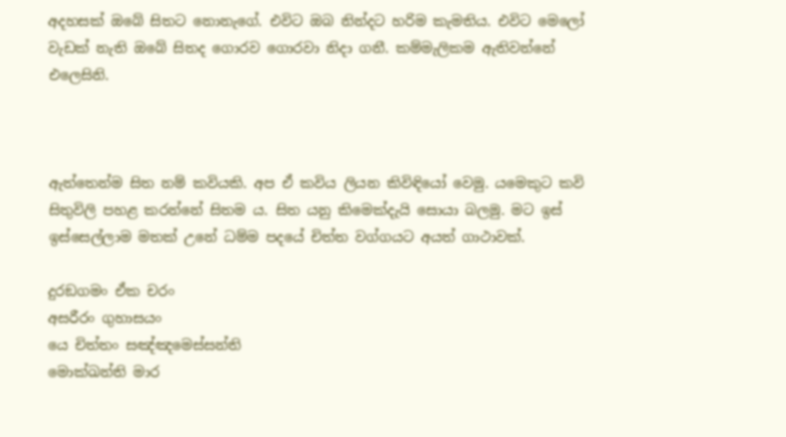අදහසක් ඔබේ සිතට නොනැගේ. එවිට ඔබ නින්දට හරිම කැමතිය. එවිට මෙලෝ වැඩක් නැති ඔබේ සිතද ගොරව ගොරවා නිදා ගනී. කම්මැලිකම ඇතිවන්නේ එලෙසිනි.



ඇත්තෙන්ම සිත නම් කවියකි. අප ඒ කවිය ලියන කිවිඳියෝ වෙමු. යමෙකුට කවි සිතුවිලි පහළ කරන්නේ සිතම ය. සිත යනු කිමෙක්දැයි සොයා බලමු. මට ඉස් ඉස්සෙල්ලාම මතක් උනේ ධම්ම පදයේ චිත්ත වග්ගයට අයත් ගාථාවක්.

දුරඞගමං ඒක චරං
අසරීරං ගුහාසයං
යෙ චිත්තං සඤ්ඤමෙස්සන්ති
මොක්ඛන්ති මාර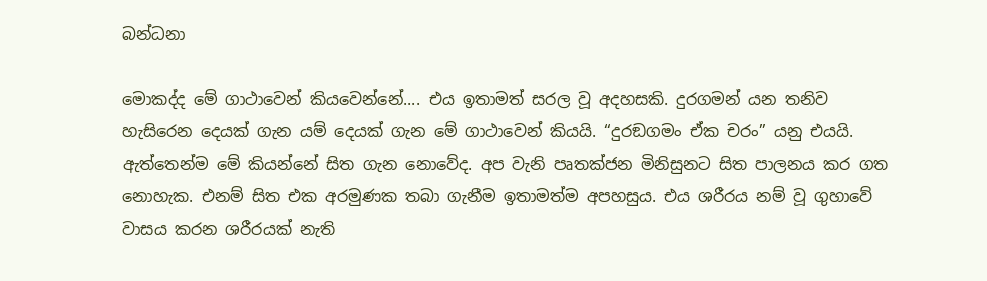බන්ධනා

මොකද්ද මේ ගාථාවෙන් කියවෙන්නේ.... එය ඉතාමත් සරල වූ අදහසකි. දුරගමන් යන තනිව හැසිරෙන දෙයක් ගැන යම් දෙයක් ගැන මේ ගාථාවෙන් කියයි. “දුරඞගමං ඒක චරං” යනු එයයි. ඇත්තෙන්ම මේ කියන්නේ සිත ගැන නොවේද. අප වැනි පෘතක්ජන මිනිසුනට සිත පාලනය කර ගත නොහැක. එනම් සිත එක අරමුණක තබා ගැනීම ඉතාමත්ම අපහසුය. එය ශරීරය නම් වූ ගුහාවේ වාසය කරන ශරීරයක් නැති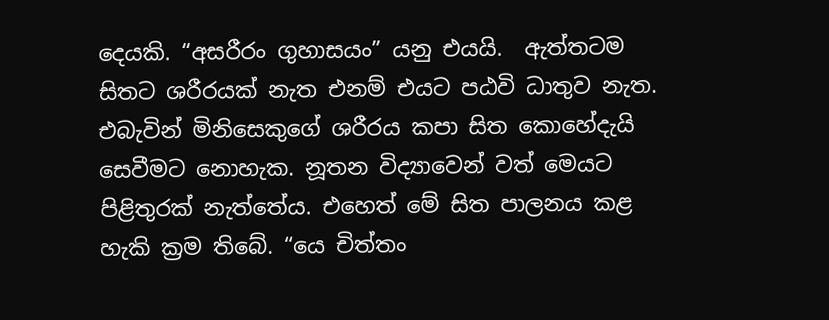දෙයකි. “අසරීරං ගුහාසයං” යනු එයයි.  ඇත්තටම සිතට ශරීරයක් නැත එනම් එයට පඨවි ධාතුව නැත. එබැවින් මිනිසෙකුගේ ශරීරය කපා සිත කොහේදැයි සෙවීමට නොහැක. නූතන විද්‍යාවෙන් වත් මෙයට පිළිතුරක් නැත්තේය. එහෙත් මේ සිත පාලනය කළ හැකි ක්‍රම තිබේ. “යෙ චිත්තං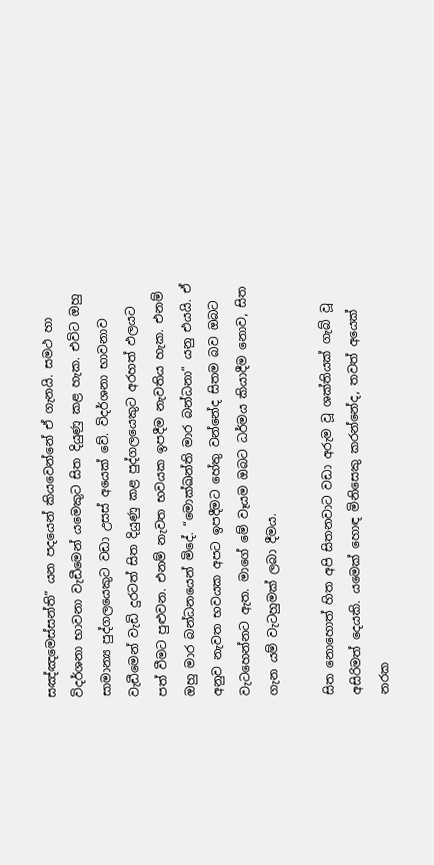සඤ්ඤමෙස්සන්ති” යන පදයෙන් කියවෙන්නේ ඒ ගැනයි. සමථ හා විදර්ශනා භාවනා වැඩීමෙන් යමෙකුට සිත දියුණු කළ හැක. එවිට ඔහු සාමාන්‍ය පුද්ගලයෙකුට වඩා උසස් අයෙක් වේ. විදර්ශනා භාවනාව වැඩීමෙන් වැඩි දුරටත් සිත දියුණු කළ පුද්ගලයෙකුට අරහත් ඵලයට පත් වීමට පුළුවන. එනම් නැවත භවයක ඉපදීම නැවතිය හැක. එනම් ඔහු මාර බන්ධනයෙන් මිදේ. “මොක්ඛන්ති මාර බන්ධනා” යනු එයයි. ඒ අනුව නැවත භවයක අපට ඉපදීමට හේතු වන්නේද සිතම බව ඔබට වැටහෙන්නට ඇත. මාගේ මේ වෑයම ඔබට ධර්මය කියාදීම නොව, සිත ගැන යම් වැටහුමක් ලබා දීමය.

සිත නොහොත් හිත අපි සිතනවාට වඩා අරුම වූ ශක්තියක් ගැබ් වූ අසිරිමත් දෙයකි. යමෙක් හොඳ මිනිසෙකු කරන්නේද, තවත් අයෙක් නරක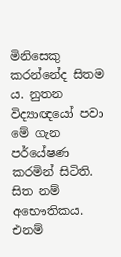මිනිසෙකු කරන්නේද සිතම ය. නුතන විද්‍යාඥයෝ පවා මේ ගැන පර්යේෂණ කරමින් සිටිති. සිත නම් අභෞතිකය. එනම්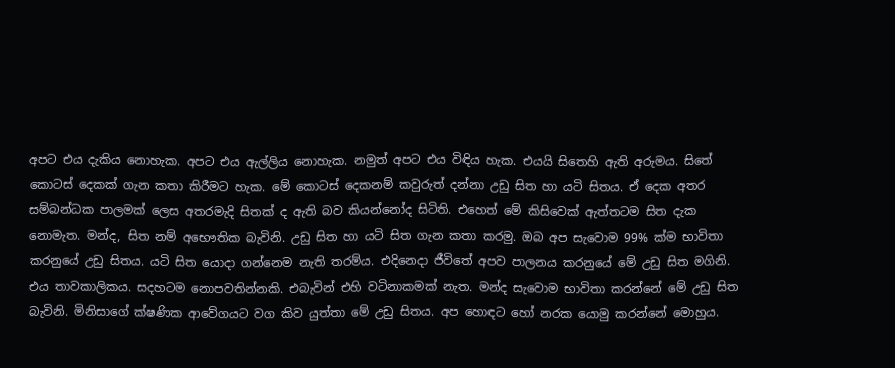අපට එය දැකිය නොහැක. අපට එය ඇල්ලිය නොහැක. නමුත් අපට එය විඳිය හැක. එයයි සිතෙහි ඇති අරුමය. සිතේ කොටස් දෙකක් ගැන කතා කිරීමට හැක. මේ කොටස් දෙකනම් කවුරුත් දන්නා උඩු සිත හා යටි සිතය. ඒ දෙක අතර සම්බන්ධක පාලමක් ලෙස අතරමැදි සිතක් ද ඇති බව කියන්නෝද සිටිති. එහෙත් මේ කිසිවෙක් ඇත්තටම සිත දැක නොමැත. මන්ද, සිත නම් අභෞතික බැවිනි. උඩු සිත හා යටි සිත ගැන කතා කරමු. ඔබ අප සැවොම 99% ක්ම භාවිතා කරනුයේ උඩු සිතය. යටි සිත යොදා ගන්නෙම නැති තරම්ය. එදිනෙදා ජීවිතේ අපව පාලනය කරනුයේ මේ උඩු සිත මගිනි. එය තාවකාලිකය. සදහටම නොපවතින්නකි. එබැවින් එහි වටිනාකමක් නැත. මන්ද සැවොම භාවිතා කරන්නේ මේ උඩු සිත බැවිනි. මිනිසාගේ ක්ෂණික ආවේගයට වග කිව යුත්තා මේ උඩු සිතය. අප හොඳට හෝ නරක යොමු කරන්නේ මොහුය.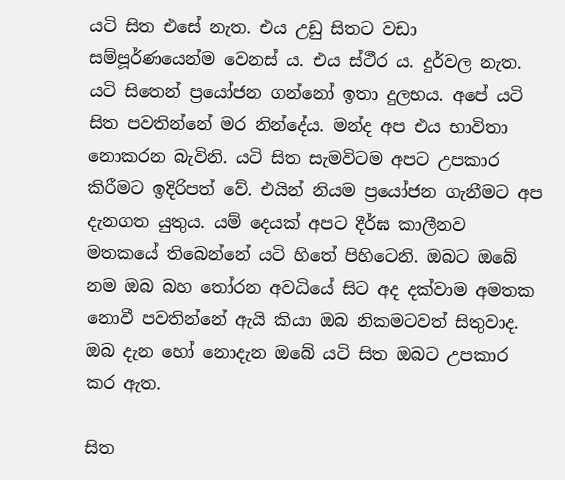යටි සිත එසේ නැත. එය උඩු සිතට වඩා සම්පූර්ණයෙන්ම වෙනස් ය. එය ස්ථීර ය. දුර්වල නැත. යටි සිතෙන් ප්‍රයෝජන ගන්නෝ ඉතා දුලභය. අපේ යටි සිත පවතින්නේ මර නින්දේය. මන්ද අප එය භාවිතා නොකරන බැවිනි. යටි සිත සැමවිටම අපට උපකාර කිරීමට ඉදිරිපත් වේ. එයින් නියම ප්‍රයෝජන ගැනීමට අප දැනගත යුතුය. යම් දෙයක් අපට දීර්ඝ කාලීනව මතකයේ තිබෙන්නේ යටි හිතේ පිහිටෙනි. ඔබට ඔබේ නම ඔබ බහ තෝරන අවධියේ සිට අද දක්වාම අමතක නොවී පවතින්නේ ඇයි කියා ඔබ නිකමටවත් සිතුවාද. ඔබ දැන හෝ නොදැන ඔබේ යටි සිත ඔබට උපකාර කර ඇත.

සිත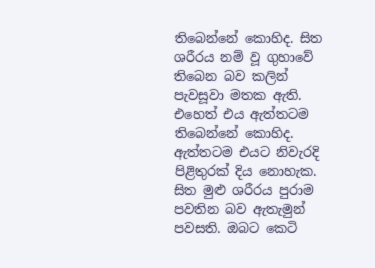තිබෙන්නේ කොහිද. සිත ශරීරය නම් වූ ගුහාවේ තිබෙන බව කලින් පැවසූවා මතක ඇති. එහෙත් එය ඇත්තටම තිබෙන්නේ කොහිද. ඇත්තටම එයට නිවැරදි පිළිතුරක් දිය නොහැක. සිත මුළු ශරීරය පුරාම පවතින බව ඇතැමුන් පවසති. ඔබට කෙටි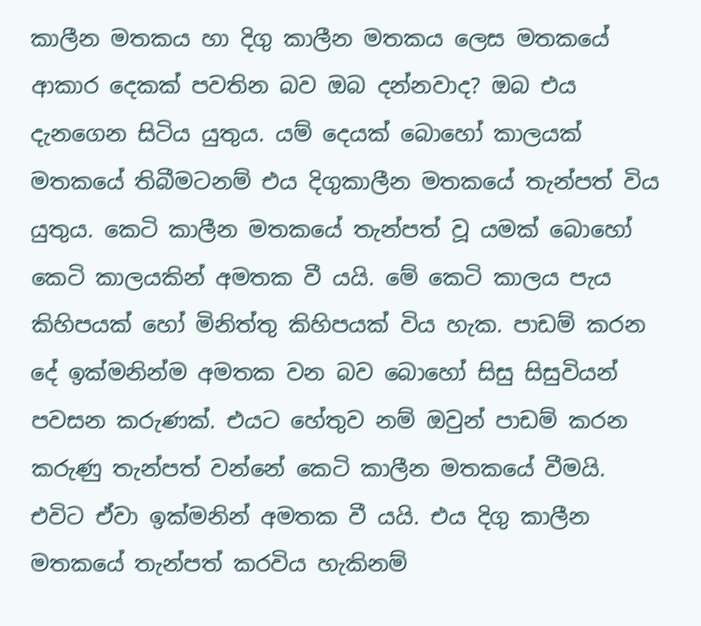කාලීන මතකය හා දිගු කාලීන මතකය ලෙස මතකයේ ආකාර දෙකක් පවතින බව ඔබ දන්නවාද? ඔබ එය දැනගෙන සිටිය යුතුය. යම් දෙයක් බොහෝ කාලයක් මතකයේ තිබීමටනම් එය දිගුකාලීන මතකයේ තැන්පත් විය යුතුය. කෙටි කාලීන මතකයේ තැන්පත් වූ යමක් බොහෝ කෙටි කාලයකින් අමතක වී යයි. මේ කෙටි කාලය පැය කිහිපයක් හෝ මිනිත්තු කිහිපයක් විය හැක. පාඩම් කරන දේ ඉක්මනින්ම අමතක වන බව බොහෝ සිසු සිසුවියන් පවසන කරුණක්. එයට හේතුව නම් ඔවුන් පාඩම් කරන කරුණු තැන්පත් වන්නේ කෙටි කාලීන මතකයේ වීමයි. එවිට ඒවා ඉක්මනින් අමතක වී යයි. එය දිගු කාලීන මතකයේ තැන්පත් කරවිය හැකිනම්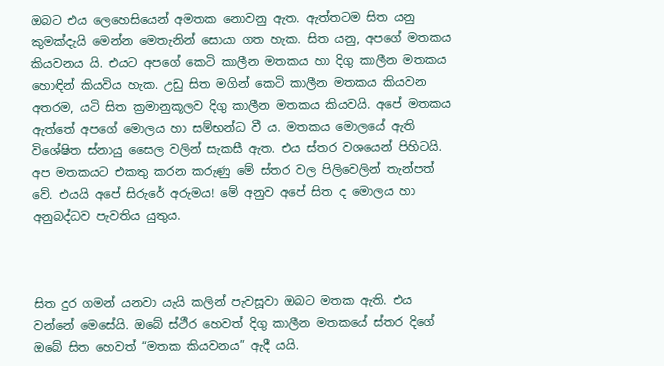ඔබට එය ලෙහෙසියෙන් අමතක නොවනු ඇත. ඇත්තටම සිත යනු කුමක්දැයි මෙන්න මෙතැනින් සොයා ගත හැක. සිත යනු, අපගේ මතකය කියවනය යි. එයට අපගේ කෙටි කාලීන මතකය හා දිගු කාලීන මතකය හොඳින් කියවිය හැක. උඩු සිත මගින් කෙටි කාලීන මතකය කියවන අතරම, යටි සිත ක්‍රමානුකූලව දිගු කාලීන මතකය කියවයි. අපේ මතකය ඇත්තේ අපගේ මොලය හා සම්භන්ධ වී ය. මතකය මොලයේ ඇති විශේෂිත ස්නායු සෛල වලින් සැකසී ඇත. එය ස්තර වශයෙන් පිහිටයි. අප මතකයට එකතු කරන කරුණු මේ ස්තර වල පිලිවෙලින් තැන්පත් වේ. එයයි අපේ සිරුරේ අරුමය! මේ අනුව අපේ සිත ද මොලය හා අනුබද්ධව පැවතිය යුතුය.



සිත දුර ගමන් යනවා යැයි කලින් පැවසූවා ඔබට මතක ඇති. එය වන්නේ මෙසේයි. ඔබේ ස්ථීර හෙවත් දිගු කාලීන මතකයේ ස්තර දිගේ ඔබේ සිත හෙවත් “මතක කියවනය” ඇදී යයි.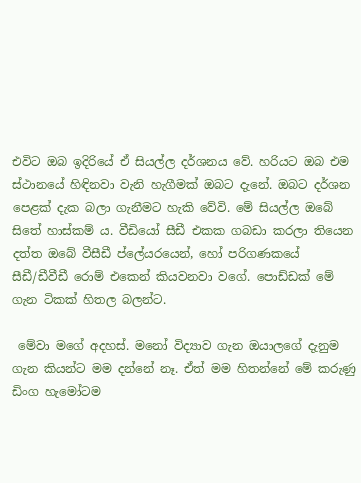එවිට ඔබ ඉදිරියේ ඒ සියල්ල දර්ශනය වේ. හරියට ඔබ එම ස්ථානයේ හිඳිනවා වැනි හැගීමක් ඔබට දැනේ. ඔබට දර්ශන පෙළක් දැක බලා ගැනීමට හැකි වේවි. මේ සියල්ල ඔබේ සිතේ හාස්කම් ය. වීඩියෝ සීඩී එකක ගබඩා කරලා තියෙන දත්ත ඔබේ වීසීඩී ප්ලේයරයෙන්, හෝ පරිගණකයේ සීඩී/ඩීවීඩී රොම් එකෙන් කියවනවා වගේ. පොඩ්ඩක් මේ ගැන ටිකක් හිතල බලන්ට.

 මේවා මගේ අදහස්. මනෝ විද්‍යාව ගැන ඔයාලගේ දැනුම ගැන කියන්ට මම දන්නේ නෑ. ඒත් මම හිතන්නේ මේ කරුණු ඩිංග හැමෝටම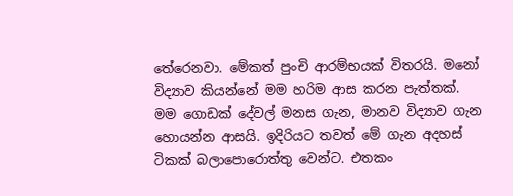තේරෙනවා. මේකත් පුංචි ආරම්භයක් විතරයි. මනෝ විද්‍යාව කියන්නේ මම හරිම ආස කරන පැත්තක්. මම ගොඩක් දේවල් මනස ගැන, මානව විද්‍යාව ගැන හොයන්න ආසයි. ඉදිරියට තවත් මේ ගැන අදහස් ටිකක් බලාපොරොත්තු වෙන්ට. එතකං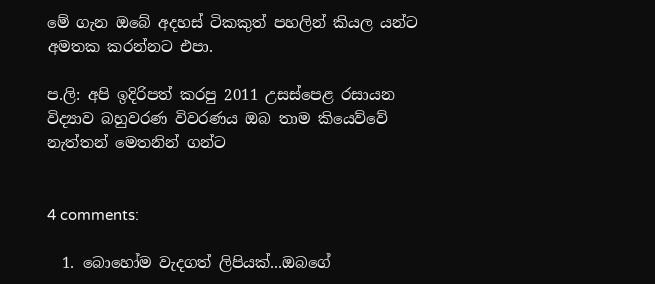මේ ගැන ඔබේ අදහස් ටිකකුත් පහලින් කියල යන්ට අමතක කරන්නට එපා.

ප.ලි: අපි ඉදිරිපත් කරපු 2011 උසස්පෙළ රසායන විද්‍යාව බහුවරණ විවරණය ඔබ තාම කියෙව්වේ නැත්තන් මෙතනින් ගන්ට


4 comments:

  1. බොහෝම වැදගත් ලිපියක්...ඔබගේ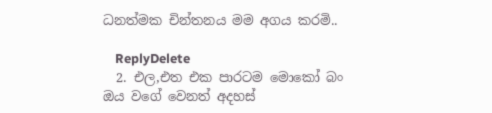ධනත්මක චින්තනය මම අගය කරමි..

    ReplyDelete
  2. එල,එත එක පාරටම මොකෝ බං ඔය වගේ වෙනත් අදහස්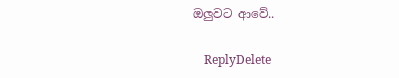ඔලුවට ආවේ..

    ReplyDelete